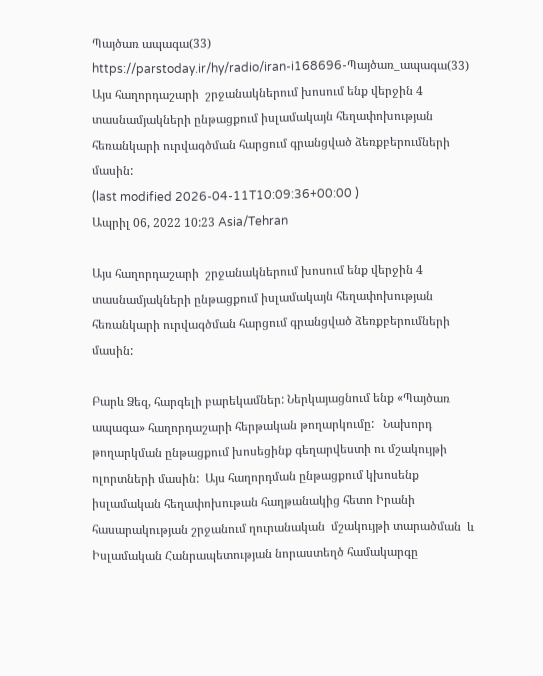Պայծառ ապագա(33)
https://parstoday.ir/hy/radio/iran-i168696-Պայծառ_ապագա(33)
Այս հաղորդաշարի  շրջանակներում խոսում ենք վերջին 4 տասնամյակների ընթացքում իսլամակայն հեղափոխության հեռանկարի ուրվագծման հարցում գրանցված ձեռքբերումների մասին:
(last modified 2026-04-11T10:09:36+00:00 )
Ապրիլ 06, 2022 10:23 Asia/Tehran

Այս հաղորդաշարի  շրջանակներում խոսում ենք վերջին 4 տասնամյակների ընթացքում իսլամակայն հեղափոխության հեռանկարի ուրվագծման հարցում գրանցված ձեռքբերումների մասին:

Բարև Ձեզ, հարգելի բարեկամներ: Ներկայացնում ենք «Պայծառ ապագա» հաղորդաշարի հերթական թողարկումը:   Նախորդ թողարկման ընթացքում խոսեցինք գեղարվեստի ու մշակույթի ոլորտների մասին:  Այս հաղորդման ընթացքում կխոսենք իսլամական հեղափոխութան հաղթանակից հետո Իրանի հասարակության շրջանում ղուրանական  մշակույթի տարածման  և Իսլամական Հանրապետության նորաստեղծ համակարգը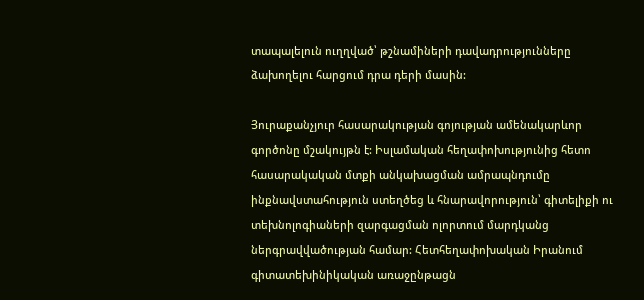տապալելուն ուղղված՝ թշնամիների դավադրությունները ձախողելու հարցում դրա դերի մասին:

Յուրաքանչյուր հասարակության գոյության ամենակարևոր գործոնը մշակույթն է: Իսլամական հեղափոխությունից հետո հասարակական մտքի անկախացման ամրապնդումը ինքնավստահություն ստեղծեց և հնարավորություն՝ գիտելիքի ու տեխնոլոգիաների զարգացման ոլորտում մարդկանց ներգրավվածության համար: Հետհեղափոխական Իրանում գիտատեխինիկական առաջընթացն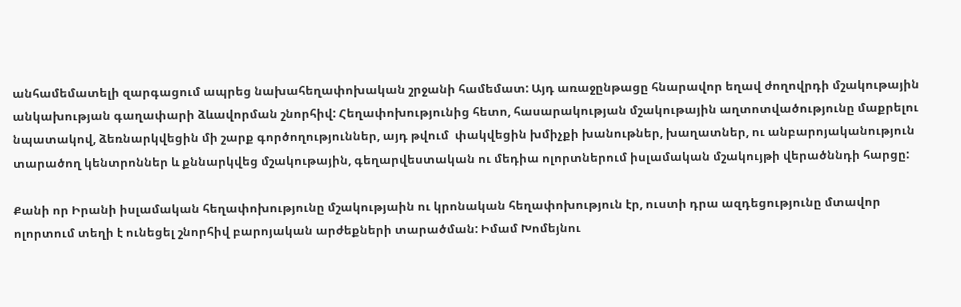անհամեմատելի զարգացում ապրեց նախահեղափոխական շրջանի համեմատ: Այդ առաջընթացը հնարավոր եղավ ժողովրդի մշակութային անկախության գաղափարի ձևավորման շնորհիվ: Հեղափոխությունից հետո, հասարակության մշակութային աղտոտվածությունը մաքրելու նպատակով, ձեռնարկվեցին մի շարք գործողություններ, այդ թվում  փակվեցին խմիչքի խանութներ, խաղատներ, ու անբարոյականություն տարածող կենտրոններ և քննարկվեց մշակութային, գեղարվեստական ու մեդիա ոլորտներում իսլամական մշակույթի վերածննդի հարցը:

Քանի որ Իրանի իսլամական հեղափոխությունը մշակությաին ու կրոնական հեղափոխություն էր, ուստի դրա ազդեցությունը մտավոր ոլորտում տեղի է ունեցել շնորհիվ բարոյական արժեքների տարածման: Իմամ Խոմեյնու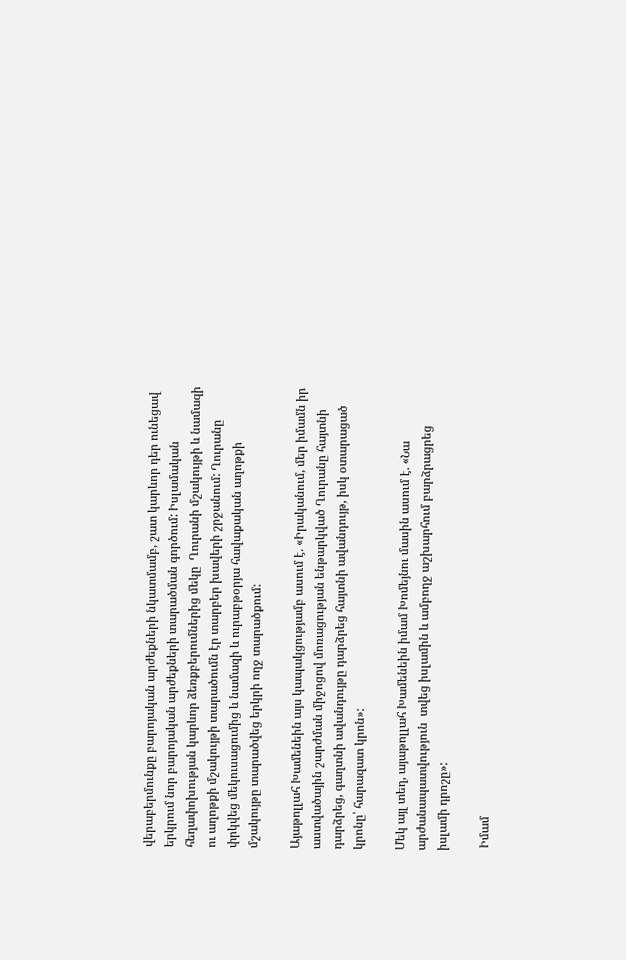վերաբերմունքը բարոյական արժեքների նկատմամբ, շատ կարևոր դեր ունեցավ երկրում նոր բարոյական արժեքների տարածման գործում: Իսլամական հեղափոխության կարևոր ձեռքբերումներից մեկը  Ղուրանի մշակույթի և նամազի ու աղոթքի մշակույթի տարածումն էր տարբեր խավերի շրջանում: Ղուրանը փրկվեց մեկուսացումից և նամազի և ուրաբթօրյա հավաքական աղոթքի մշակույթը տարածվեց երկրի ողջ տարածքում:

Այաթոլլահ Խամենեին այս կապակցությամբ ասում է. «Իրականում, մեր իմամն իր աստվածային շարժման միջոցով մոռացության ենթարկված Ղուրանը հայտնի դարձրեց, գաղտնի ավանդույթը դարձրեց հայտնի ավանդույթ, իսկ օտարացած կրոնը՝ հարազատ կրոն»:

Մեկ այլ տեղ, այաթոլլահ Խամենեին իմամ Խոմեյնու մասին ասում է. «Նա արժանապատվություն  տվեց իսլամին և ամբողջ աշխարհում բարձրացրեց իսլամի դրոշը»:

 Իմամ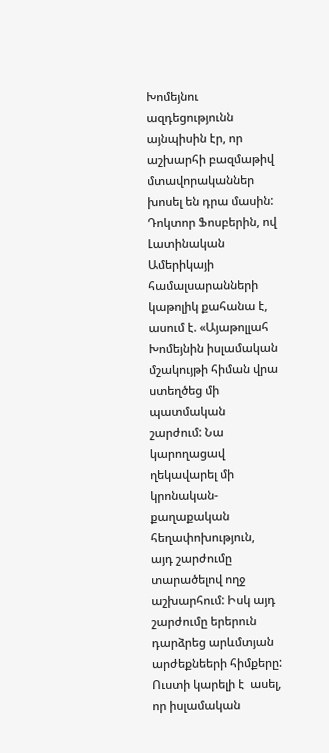Խոմեյնու ազդեցությունն այնպիսին էր, որ աշխարհի բազմաթիվ մտավորականներ խոսել են դրա մասին: Դոկտոր Ֆոսբերին, ով Լատինական Ամերիկայի համալսարանների կաթոլիկ քահանա է, ասում է. «Այաթոլլահ Խոմեյնին իսլամական մշակույթի հիման վրա ստեղծեց մի պատմական շարժում: Նա կարողացավ ղեկավարել մի կրոնական-քաղաքական հեղափոխություն,  այդ շարժումը տարածելով ողջ աշխարհում: Իսկ այդ շարժումը երերուն դարձրեց արևմտյան արժեքնեերի հիմքերը: Ուստի կարելի է  ասել, որ իսլամական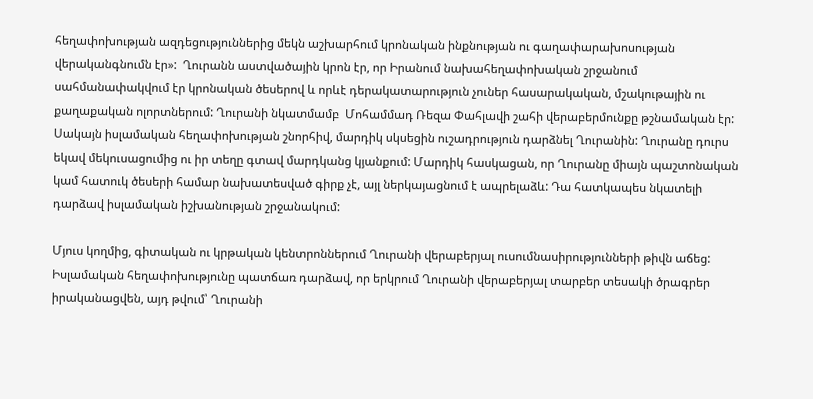հեղափոխության ազդեցություններից մեկն աշխարհում կրոնական ինքնության ու գաղափարախոսության վերականգնումն էր»:  Ղուրանն աստվածային կրոն էր, որ Իրանում նախահեղափոխական շրջանում սահմանափակվում էր կրոնական ծեսերով և որևէ դերակատարություն չուներ հասարակական, մշակութային ու քաղաքական ոլորտներում: Ղուրանի նկատմամբ  Մոհամմադ Ռեզա Փահլավի շահի վերաբերմունքը թշնամական էր: Սակայն իսլամական հեղափոխության շնորհիվ, մարդիկ սկսեցին ուշադրություն դարձնել Ղուրանին: Ղուրանը դուրս եկավ մեկուսացումից ու իր տեղը գտավ մարդկանց կյանքում: Մարդիկ հասկացան, որ Ղուրանը միայն պաշտոնական կամ հատուկ ծեսերի համար նախատեսված գիրք չէ, այլ ներկայացնում է ապրելաձև: Դա հատկապես նկատելի դարձավ իսլամական իշխանության շրջանակում:

Մյուս կողմից, գիտական ու կրթական կենտրոններում Ղուրանի վերաբերյալ ուսումնասիրությունների թիվն աճեց: Իսլամական հեղափոխությունը պատճառ դարձավ, որ երկրում Ղուրանի վերաբերյալ տարբեր տեսակի ծրագրեր իրականացվեն, այդ թվում՝ Ղուրանի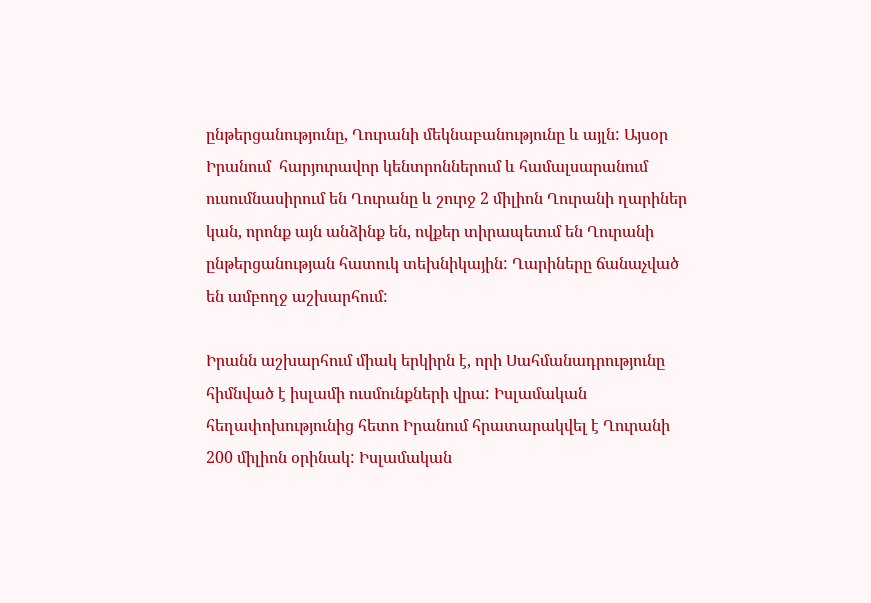ընթերցանությունը, Ղուրանի մեկնաբանությունը և այլն: Այսօր Իրանում  հարյուրավոր կենտրոններում և համալսարանում ուսումնասիրում են Ղուրանը և շուրջ 2 միլիոն Ղուրանի ղարիներ կան, որոնք այն անձինք են, ովքեր տիրապետւմ են Ղուրանի ընթերցանության հատուկ տեխնիկային: Ղարիները ճանաչված են ամբողջ աշխարհում:

Իրանն աշխարհում միակ երկիրն է, որի Սահմանադրությունը հիմնված է իսլամի ուսմունքների վրա: Իսլամական հեղափոխությունից հետո Իրանում հրատարակվել է Ղուրանի 200 միլիոն օրինակ: Իսլամական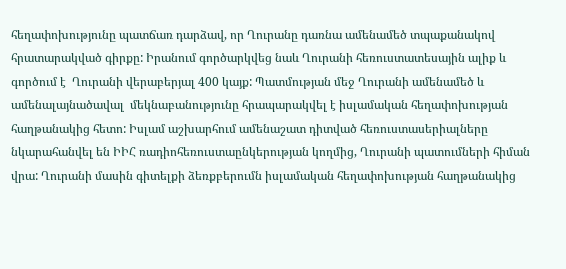հեղափոխությունը պատճառ դարձավ, որ Ղուրանը դառնա ամենամեծ տպաքանակով հրատարակված գիրքը: Իրանում գործարկվեց նաև Ղուրանի հեռուստատեսային ալիք և գործում է  Ղուրանի վերաբերյալ 400 կայք: Պատմության մեջ Ղուրանի ամենամեծ և ամենալայնածավալ  մեկնաբանությունը հրապարակվել է իսլամական հեղափոխության հաղթանակից հետո: Իսլամ աշխարհում ամենաշատ դիտված հեռուստասերիալները նկարահանվել են ԻԻՀ ռադիոհեռուստաընկերության կողմից, Ղուրանի պատումների հիման վրա: Ղուրանի մասին գիտելքի ձեռքբերումն իսլամական հեղափոխության հաղթանակից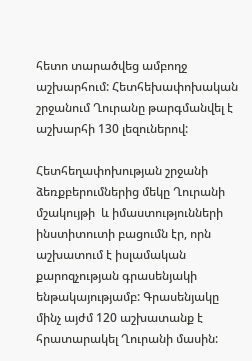հետո տարածվեց ամբողջ աշխարհում: Հետհեխափոխական շրջանում Ղուրանը թարգմանվել է  աշխարհի 130 լեզուներով:

Հետհեղափոխության շրջանի  ձեռքբերումներից մեկը Ղուրանի մշակույթի  և իմաստությունների ինստիտուտի բացումն էր, որն աշխատում է իսլամական քարոզչության գրասենյակի ենթակայությամբ: Գրասենյակը մինչ այժմ 120 աշխատանք է հրատարակել Ղուրանի մասին: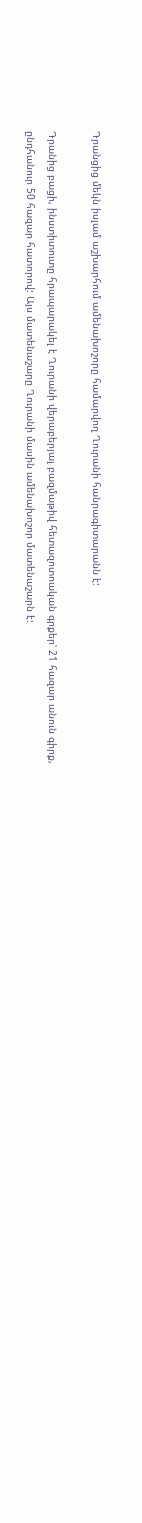Դրանցից մեկն իսլամ աշխարհում ամենախոշորը համարվող Ղուրանի հանրագիտարանն է:

Դրանից բացի, ինստիտուտը հրապարակել է Ղուրանի վերաբերյալ բազմաթիվ հետազոտոական գրքեր՝ 21 հազար անուն գիրք, ընդհանուր 50 հազար հատորով: Այս մատենաշարը Ղուրանի մասին ամենախոշոր մատենաշարն է: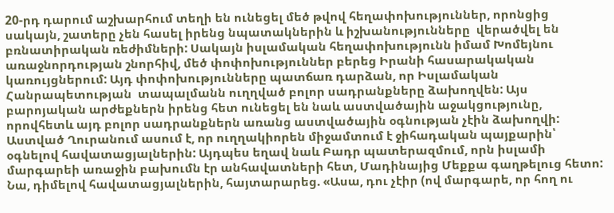20-րդ դարում աշխարհում տեղի են ունեցել մեծ թվով հեղափոխություններ, որոնցից սակայն, շատերը չեն հասել իրենց նպատակներին և իշխանությունները  վերածվել են բռնատիրական ռեժիմների: Սակայն իսլամական հեղափոխությունն իմամ Խոմեյնու առաջնորդության շնորհիվ, մեծ փոփոխություններ բերեց Իրանի հասարակական կառույցներում: Այդ փոփոխությունները պատճառ դարձան, որ Իսլամական Հանրապետության  տապալմանն ուղղված բոլոր սադրանքները ձախողվեն: Այս բարոյական արժեքներն իրենց հետ ունեցել են նաև աստվածային աջակցությունը, որովհետև այդ բոլոր սադրանքներն առանց աստվածային օգնության չէին ձախողվի: Աստված Ղուրանում ասում է, որ ուղղակիորեն միջամտում է ջիհադական պայքարին՝ օգնելով հավատացյալներին: Այդպես եղավ նաև Բադր պատերազմում, որն իսլամի մարգարեի առաջին բախումն էր անհավատների հետ, Մադինայից Մեքքա գաղթելուց հետո: Նա, դիմելով հավատացյալներին, հայտարարեց. «Ասա, դու չէիր (ով մարգարե, որ հող ու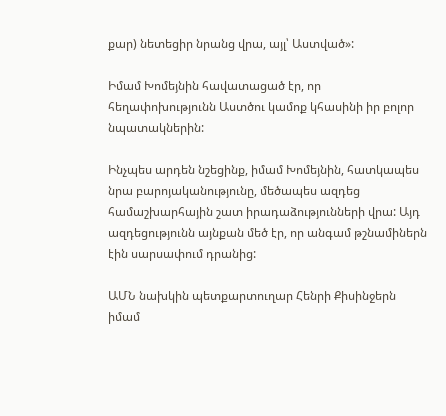քար) նետեցիր նրանց վրա, այլ՝ Աստված»:

Իմամ Խոմեյնին հավատացած էր, որ հեղափոխությունն Աստծու կամոք կհասինի իր բոլոր նպատակներին:

Ինչպես արդեն նշեցինք, իմամ Խոմեյնին, հատկապես նրա բարոյականությունը, մեծապես ազդեց համաշխարհային շատ իրադաձությունների վրա: Այդ ազդեցությունն այնքան մեծ էր, որ անգամ թշնամիներն էին սարսափում դրանից:

ԱՄՆ նախկին պետքարտուղար Հենրի Քիսինջերն իմամ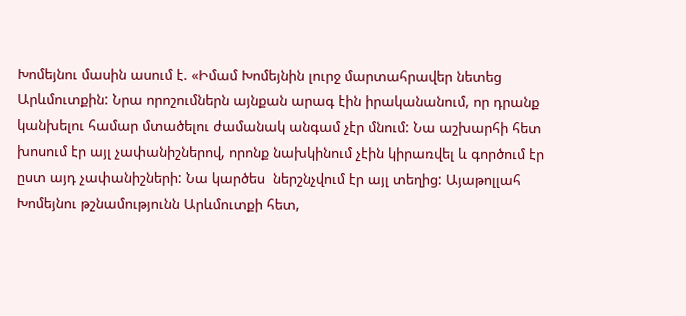Խոմեյնու մասին ասում է. «Իմամ Խոմեյնին լուրջ մարտահրավեր նետեց Արևմուտքին: Նրա որոշումներն այնքան արագ էին իրականանում, որ դրանք կանխելու համար մտածելու ժամանակ անգամ չէր մնում: Նա աշխարհի հետ խոսում էր այլ չափանիշներով, որոնք նախկինում չէին կիրառվել և գործում էր ըստ այդ չափանիշների: Նա կարծես  ներշնչվում էր այլ տեղից: Այաթոլլահ Խոմեյնու թշնամությունն Արևմուտքի հետ,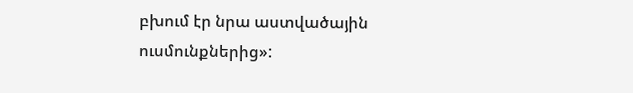բխում էր նրա աստվածային ուսմունքներից»: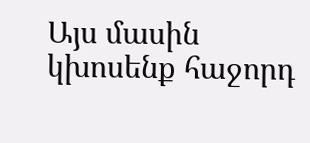Այս մասին կխոսենք հաջորդ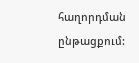հաղորդման ընթացքում: